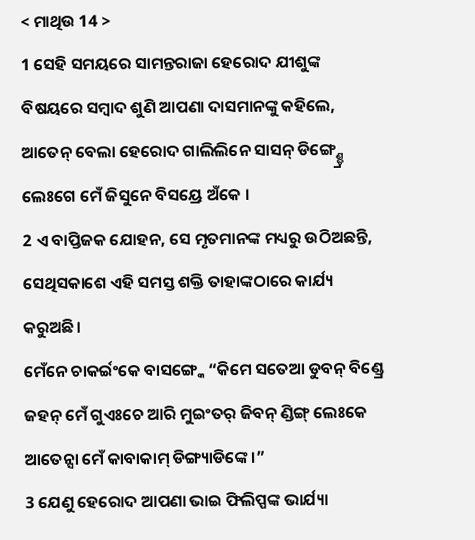< ମାଥିଉ 14 >
1 ସେହି ସମୟରେ ସାମନ୍ତରାଜା ହେରୋଦ ଯୀଶୁଙ୍କ ବିଷୟରେ ସମ୍ବାଦ ଶୁଣି ଆପଣା ଦାସମାନଙ୍କୁ କହିଲେ,
ଆତେନ୍ ବେଲା ହେରୋଦ ଗାଲିଲିନେ ସାସନ୍ ଡିଙ୍ଗ୍ଣ୍ଡ୍ରେ ଲେଃଗେ ମେଁ ଜିସୁନେ ବିସୟ୍ରେ ଅଁକେ ।
2 ଏ ବାପ୍ତିଜକ ଯୋହନ, ସେ ମୃତମାନଙ୍କ ମଧ୍ୟରୁ ଉଠିଅଛନ୍ତି, ସେଥିସକାଶେ ଏହି ସମସ୍ତ ଶକ୍ତି ତାହାଙ୍କଠାରେ କାର୍ଯ୍ୟ କରୁଅଛି।
ମେଁନେ ଚାକର୍ଇଂକେ ବାସଙ୍ଗ୍କେ “କିମେ ସତେଆ ଡୁବନ୍ ବିଣ୍ଡ୍ରେ ଜହନ୍ ମେଁ ଗୁଏଃଚେ ଆରି ମୁଇଂତର୍ ଜିବନ୍ ଣ୍ଡିଙ୍ଗ୍ ଲେଃକେ ଆତେନ୍ସା ମେଁ କାବାକାମ୍ ଡିଙ୍ଗ୍ୟାଡିଙ୍କେ ।”
3 ଯେଣୁ ହେରୋଦ ଆପଣା ଭାଇ ଫିଲିପ୍ପଙ୍କ ଭାର୍ଯ୍ୟା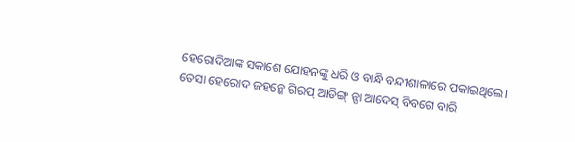ହେରୋଦିଆଙ୍କ ସକାଶେ ଯୋହନଙ୍କୁ ଧରି ଓ ବାନ୍ଧି ବନ୍ଦୀଶାଳାରେ ପକାଇଥିଲେ।
ତେସା ହେରୋଦ ଜହନ୍କେ ଗିରପ୍ ଆଡିଙ୍ଗ୍ ନ୍ସା ଆଦେସ୍ ବିବଗେ ବାରି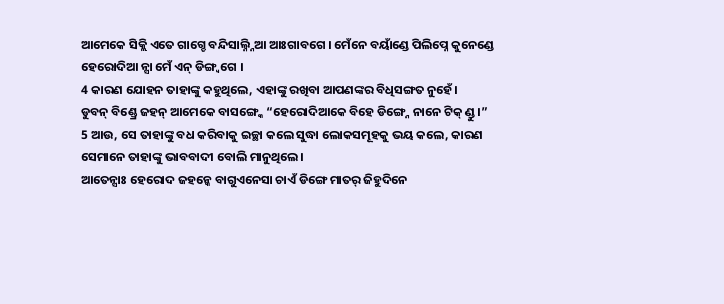ଆମେକେ ସିକ୍ଲି ଏତେ ଗାଗ୍ଚେ ବନ୍ଦିସାଲ୍ନ୍ନିଆ ଆଃଗାବଗେ । ମେଁନେ ବୟାଁଣ୍ଡେ ପିଲିପ୍ନେ କୁନେଣ୍ଡେ ହେରୋଦିଆ ନ୍ସା ମେଁ ଏନ୍ ଡିଙ୍ଗ୍ବଗେ ।
4 କାରଣ ଯୋହନ ତାହାଙ୍କୁ କହୁଥିଲେ, ଏହାଙ୍କୁ ରଖିବା ଆପଣଙ୍କର ବିଧିସଙ୍ଗତ ନୁହେଁ।
ଡୁବନ୍ ବିଣ୍ଡ୍ରେ ଜହନ୍ ଆମେକେ ବାସଙ୍ଗ୍କେ “ହେରୋଦିଆକେ ବିହେ ଡିଙ୍ଗ୍ନେ ନାନେ ଟିକ୍ ଣ୍ଡୁ ।”
5 ଆଉ, ସେ ତାହାଙ୍କୁ ବଧ କରିବାକୁ ଇଚ୍ଛା କଲେ ସୁଦ୍ଧା ଲୋକସମୂହକୁ ଭୟ କଲେ, କାରଣ ସେମାନେ ତାହାଙ୍କୁ ଭାବବାଦୀ ବୋଲି ମାନୁଥିଲେ।
ଆତେନ୍ସାଃ ହେରୋଦ ଜହନ୍କେ ବାଗୁଏନେସା ଚାଏଁ ଡିଙ୍ଗେ ମାତର୍ ଜିହୁଦିନେ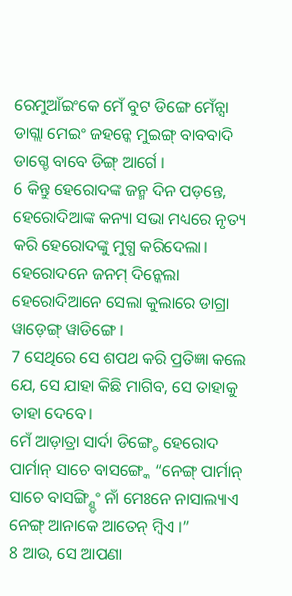ରେମୁଆଁଇଂକେ ମେଁ ବୁଟ ଡିଙ୍ଗେ ମେଁନ୍ସା ଡାଗ୍ଲା ମେଇଂ ଜହନ୍କେ ମୁଇଙ୍ଗ୍ ବାବବାଦି ଡାଗ୍ଚେ ବାବେ ଡିଙ୍ଗ୍ ଆର୍ଗେ ।
6 କିନ୍ତୁ ହେରୋଦଙ୍କ ଜନ୍ମ ଦିନ ପଡ଼ନ୍ତେ, ହେରୋଦିଆଙ୍କ କନ୍ୟା ସଭା ମଧ୍ୟରେ ନୃତ୍ୟ କରି ହେରୋଦଙ୍କୁ ମୁଗ୍ଧ କରିଦେଲା।
ହେରୋଦନେ ଜନମ୍ ଦିନ୍କେଲା ହେରୋଦିଆନେ ସେଲା କୁଲାରେ ଡାଗ୍ରା ୱାଡ଼େଙ୍ଗ୍ ୱାଡିଙ୍ଗେ ।
7 ସେଥିରେ ସେ ଶପଥ କରି ପ୍ରତିଜ୍ଞା କଲେ ଯେ, ସେ ଯାହା କିଛି ମାଗିବ, ସେ ତାହାକୁ ତାହା ଦେବେ।
ମେଁ ଆଡ଼ାତ୍ରା ସାର୍ଦା ଡିଙ୍ଗ୍ଚେ ହେରୋଦ ପାର୍ମାନ୍ ସାଚେ ବାସଙ୍ଗ୍କେ “ନେଙ୍ଗ୍ ପାର୍ମାନ୍ ସାଚେ ବାସଙ୍ଗ୍ଣ୍ଡିଂ ନାଁ ମେଃନେ ନାସାଲ୍ୟାଏ ନେଙ୍ଗ୍ ଆନାକେ ଆତେନ୍ ମ୍ବିଏ ।”
8 ଆଉ, ସେ ଆପଣା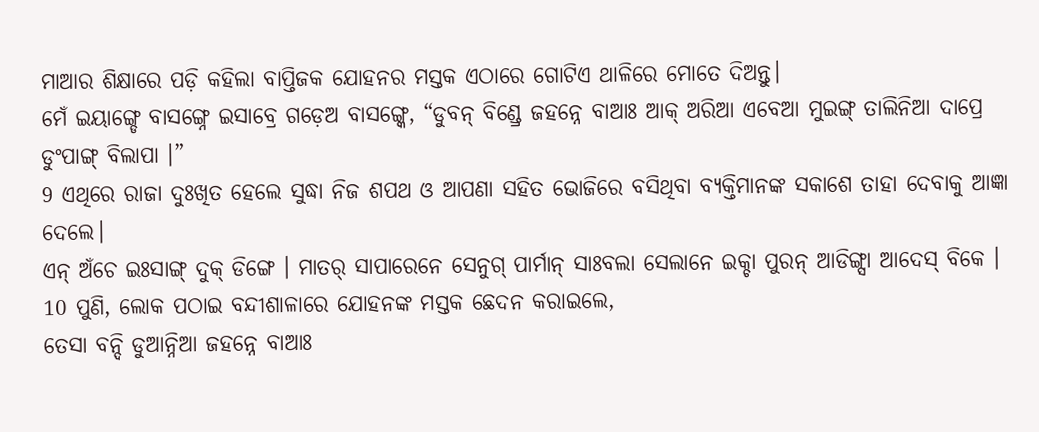ମାଆର ଶିକ୍ଷାରେ ପଡ଼ି କହିଲା ବାପ୍ତିଜକ ଯୋହନର ମସ୍ତକ ଏଠାରେ ଗୋଟିଏ ଥାଳିରେ ମୋତେ ଦିଅନ୍ତୁ।
ମେଁ ଇୟାଙ୍ଗ୍ଡେ ବାସଙ୍ଗ୍ନେ ଇସାବ୍ରେ ଗଡ଼େଅ ବାସଙ୍ଗ୍କେ, “ଡୁବନ୍ ବିଣ୍ଡ୍ରେ ଜହନ୍ନେ ବାଆଃ ଆକ୍ ଅରିଆ ଏବେଆ ମୁଇଙ୍ଗ୍ ତାଲିନିଆ ଦାପ୍ରେ ଡୁଂପାଙ୍ଗ୍ ବିଲାପା ।”
9 ଏଥିରେ ରାଜା ଦୁଃଖିତ ହେଲେ ସୁଦ୍ଧା ନିଜ ଶପଥ ଓ ଆପଣା ସହିତ ଭୋଜିରେ ବସିଥିବା ବ୍ୟକ୍ତିମାନଙ୍କ ସକାଶେ ତାହା ଦେବାକୁ ଆଜ୍ଞା ଦେଲେ।
ଏନ୍ ଅଁଚେ ଇଃସାଙ୍ଗ୍ ଦୁକ୍ ଡିଙ୍ଗେ । ମାତର୍ ସାପାରେନେ ସେନୁଗ୍ ପାର୍ମାନ୍ ସାଃବଲା ସେଲାନେ ଇକ୍ଚା ପୁରନ୍ ଆଡିଙ୍ଗ୍ସା ଆଦେସ୍ ବିକେ ।
10 ପୁଣି, ଲୋକ ପଠାଇ ବନ୍ଦୀଶାଳାରେ ଯୋହନଙ୍କ ମସ୍ତକ ଛେଦନ କରାଇଲେ,
ତେସା ବନ୍ଦି ଡୁଆନ୍ନିଆ ଜହନ୍ନେ ବାଆଃ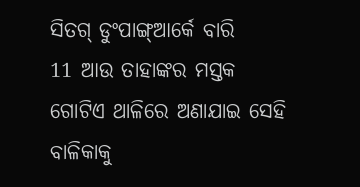ସିତଗ୍ ଡୁଂପାଙ୍ଗ୍ଆର୍କେ ବାରି
11 ଆଉ ତାହାଙ୍କର ମସ୍ତକ ଗୋଟିଏ ଥାଳିରେ ଅଣାଯାଇ ସେହି ବାଳିକାକୁ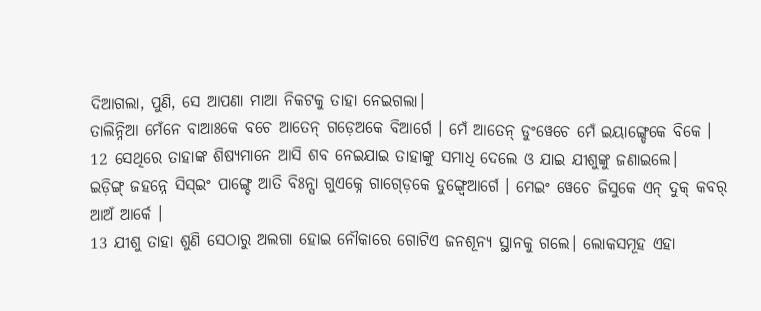ଦିଆଗଲା, ପୁଣି, ସେ ଆପଣା ମାଆ ନିକଟକୁ ତାହା ନେଇଗଲା।
ତାଲିନ୍ନିଆ ମେଁନେ ବାଆଃକେ ବଚେ ଆତେନ୍ ଗଡ଼େଅକେ ବିଆର୍ଗେ । ମେଁ ଆତେନ୍ ଡୁଂୱେଚେ ମେଁ ଇୟାଙ୍ଗ୍ଡେକେ ବିକେ ।
12 ସେଥିରେ ତାହାଙ୍କ ଶିଷ୍ୟମାନେ ଆସି ଶବ ନେଇଯାଇ ତାହାଙ୍କୁ ସମାଧି ଦେଲେ ଓ ଯାଇ ଯୀଶୁଙ୍କୁ ଜଣାଇଲେ।
ଇଡ଼ିଙ୍ଗ୍ ଜହନ୍ନେ ସିସ୍ଇଂ ପାଙ୍ଗ୍ଚେ ଆତି ବିଃନ୍ସା ଗୁଏକ୍ନେ ଗାଗ୍ଡ଼େକେ ଡୁଙ୍ଗ୍ୱେଆର୍ଗେ । ମେଇଂ ୱେଚେ ଜିସୁକେ ଏନ୍ ଦୁକ୍ କବର୍ ଆଅଁ ଆର୍କେ ।
13 ଯୀଶୁ ତାହା ଶୁଣି ସେଠାରୁ ଅଲଗା ହୋଇ ନୌକାରେ ଗୋଟିଏ ଜନଶୂନ୍ୟ ସ୍ଥାନକୁ ଗଲେ। ଲୋକସମୂହ ଏହା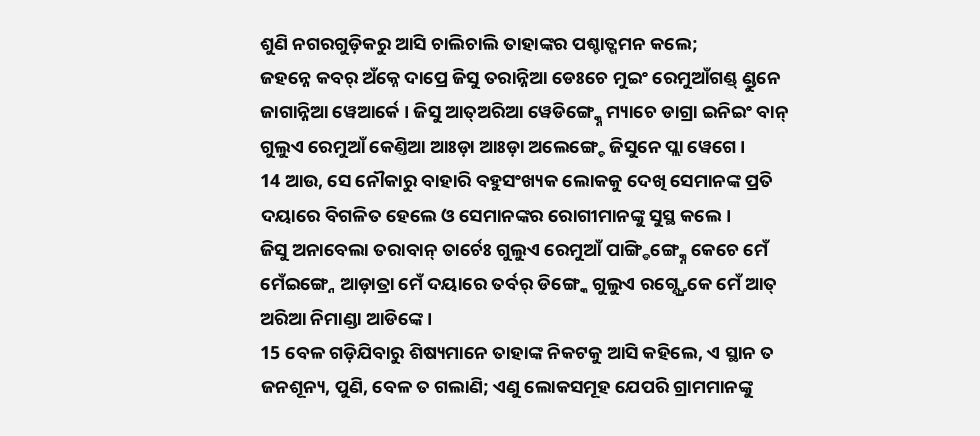ଶୁଣି ନଗରଗୁଡ଼ିକରୁ ଆସି ଚାଲିଚାଲି ତାହାଙ୍କର ପଶ୍ଚାତ୍ଗମନ କଲେ;
ଜହନ୍ନେ କବର୍ ଅଁକ୍ନେ ଦାପ୍ରେ ଜିସୁ ତରାନ୍ନିଆ ଡେଃଚେ ମୁଇଂ ରେମୁଆଁଗଣ୍ଡ୍ ଣ୍ଡୁନେ ଜାଗାନ୍ନିଆ ୱେଆର୍କେ । ଜିସୁ ଆତ୍ଅରିଆ ୱେଡିଙ୍ଗ୍କ୍ନେ ମ୍ୟାଚେ ଡାଗ୍ରା ଇନିଇଂ ବାନ୍ ଗୁଲୁଏ ରେମୁଆଁ କେଣ୍ତିଆ ଆଃଡ଼ା ଆଃଡ଼ା ଅଲେଙ୍ଗ୍ଚେ ଜିସୁନେ ପ୍ଲା ୱେଗେ ।
14 ଆଉ, ସେ ନୌକାରୁ ବାହାରି ବହୁସଂଖ୍ୟକ ଲୋକକୁ ଦେଖି ସେମାନଙ୍କ ପ୍ରତି ଦୟାରେ ବିଗଳିତ ହେଲେ ଓ ସେମାନଙ୍କର ରୋଗୀମାନଙ୍କୁ ସୁସ୍ଥ କଲେ।
ଜିସୁ ଅନାବେଲା ତରାବାନ୍ ତାର୍ଚେଃ ଗୁଲୁଏ ରେମୁଆଁ ପାଙ୍ଗ୍ଡିଙ୍ଗ୍କ୍ନେ କେଚେ ମେଁ ମେଁଇଙ୍ଗ୍ନେ ଆଡ଼ାତ୍ରା ମେଁ ଦୟାରେ ତର୍ବର୍ ଡିଙ୍ଗ୍କେ ଗୁଲୁଏ ରଗ୍ଣ୍ତ୍ରେକେ ମେଁ ଆତ୍ ଅରିଆ ନିମାଣ୍ଡା ଆଡିଙ୍କେ ।
15 ବେଳ ଗଡ଼ିଯିବାରୁ ଶିଷ୍ୟମାନେ ତାହାଙ୍କ ନିକଟକୁ ଆସି କହିଲେ, ଏ ସ୍ଥାନ ତ ଜନଶୂନ୍ୟ, ପୁଣି, ବେଳ ତ ଗଲାଣି; ଏଣୁ ଲୋକସମୂହ ଯେପରି ଗ୍ରାମମାନଙ୍କୁ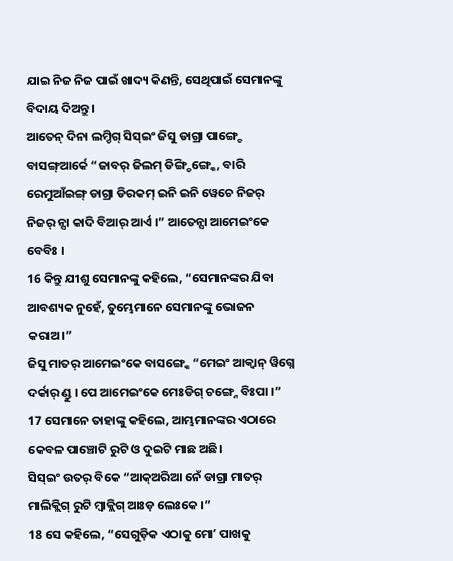ଯାଇ ନିଜ ନିଜ ପାଇଁ ଖାଦ୍ୟ କିଣନ୍ତି, ସେଥିପାଇଁ ସେମାନଙ୍କୁ ବିଦାୟ ଦିଅନ୍ତୁ।
ଆତେନ୍ ଦିନା ଲମ୍ଡିଗ୍ ସିସ୍ଇଂ ଜିସୁ ଡାଗ୍ରା ପାଙ୍ଗ୍ଚେ ବାସଙ୍ଗ୍ଆର୍କେ “ଜାବର୍ ଜିଲମ୍ ଡିଙ୍ଗ୍ଡିଙ୍ଗ୍କେ, ବାରି ରେମୁଆଁଇଙ୍ଗ୍ ଡାଗ୍ରା ଡିରକମ୍ ଇନି ଇନି ୱେଚେ ନିଜର୍ ନିଜର୍ ନ୍ସା କାଦି ବିଆର୍ ଆର୍ଏ ।” ଆତେନ୍ସା ଆମେଇଂକେ ବେବିଃ ।
16 କିନ୍ତୁ ଯୀଶୁ ସେମାନଙ୍କୁ କହିଲେ, “ସେମାନଙ୍କର ଯିବା ଆବଶ୍ୟକ ନୁହେଁ, ତୁମ୍ଭେମାନେ ସେମାନଙ୍କୁ ଭୋଜନ କରାଅ।”
ଜିସୁ ମାତର୍ ଆମେଇଂକେ ବାସଙ୍ଗ୍କେ “ମେଇଂ ଆକ୍ବାନ୍ ୱିଗ୍ନେ ଦର୍କାର୍ ଣ୍ଡୁ । ପେ ଆମେଇଂକେ ମେଃଡିଗ୍ ଚଙ୍ଗ୍ନେ ବିଃପା ।”
17 ସେମାନେ ତାହାଙ୍କୁ କହିଲେ, ଆମ୍ଭମାନଙ୍କର ଏଠାରେ କେବଳ ପାଞ୍ଚୋଟି ରୁଟି ଓ ଦୁଇଟି ମାଛ ଅଛି।
ସିସ୍ଇଂ ଉତର୍ ବିକେ “ଆକ୍ଅରିଆ ନେଁ ଡାଗ୍ରା ମାତର୍ ମାଲିକ୍ଲିଗ୍ ରୁଟି ମ୍ବାକ୍ଲିଗ୍ ଆଃଡ଼ ଲେଃକେ ।”
18 ସେ କହିଲେ, “ସେଗୁଡ଼ିକ ଏଠାକୁ ମୋʼ ପାଖକୁ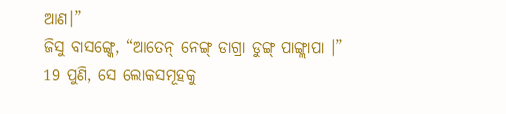ଆଣ।”
ଜିସୁ ବାସଙ୍ଗ୍କେ, “ଆତେନ୍ ନେଙ୍ଗ୍ ଡାଗ୍ରା ଡୁଙ୍ଗ୍ ପାଙ୍ଗ୍ଲାପା ।”
19 ପୁଣି, ସେ ଲୋକସମୂହକୁ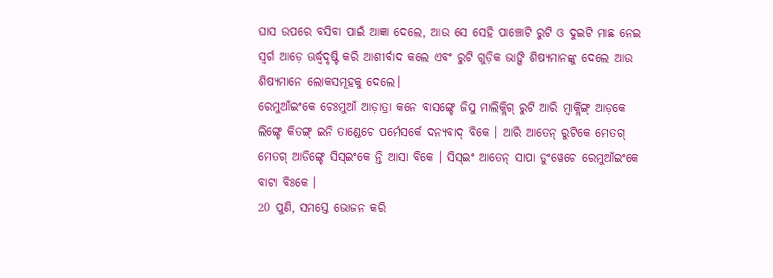ଘାସ ଉପରେ ବସିବା ପାଇଁ ଆଜ୍ଞା ଦେଲେ, ଆଉ ସେ ସେହି ପାଞ୍ଚୋଟି ରୁଟି ଓ ଦୁଇଟି ମାଛ ନେଇ ସ୍ୱର୍ଗ ଆଡ଼େ ଊର୍ଦ୍ଧ୍ୱଦୃଷ୍ଟି କରି ଆଶୀର୍ବାଦ କଲେ ଏବଂ ରୁଟି ଗୁଡ଼ିକ ଭାଙ୍ଗି ଶିଷ୍ୟମାନଙ୍କୁ ଦେଲେ ଆଉ ଶିଷ୍ୟମାନେ ଲୋକସମୂହକୁ ଦେଲେ।
ରେମୁଆଁଇଂକେ ଚେଃମୁଆଁ ଆଡ଼ାତ୍ରା କନେ ବାସଙ୍ଗ୍ଚେ ଜିସୁ ମାଲିକ୍ଲିଗ୍ ରୁଟି ଆରି ମ୍ୱାର୍କ୍ଲିଙ୍ଗ୍ ଆଡ଼କେ ଲିଙ୍ଗ୍ଚେ କିତଙ୍ଗ୍ ଇନି ତାଣ୍ଡେଚେ ପର୍ମେସର୍କେ ଦନ୍ୟବାଦ୍ ବିକେ । ଆରି ଆତେନ୍ ରୁଟିକେ ମେତଗ୍ ମେତଗ୍ ଆଡିଙ୍ଗ୍ଚେ ସିସ୍ଇଂକେ ନ୍ତି ଆସା ବିକେ । ସିସ୍ଇଂ ଆତେନ୍ ସାପା ଡୁଂୱେଚେ ରେମୁଆଁଇଂକେ ବାଟା ବିଃକେ ।
20 ପୁଣି, ସମସ୍ତେ ଭୋଜନ କରି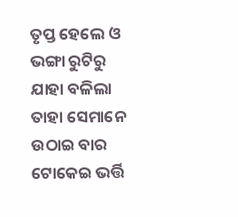ତୃପ୍ତ ହେଲେ ଓ ଭଙ୍ଗା ରୁଟିରୁ ଯାହା ବଳିଲା ତାହା ସେମାନେ ଉଠାଇ ବାର ଟୋକେଇ ଭର୍ତ୍ତି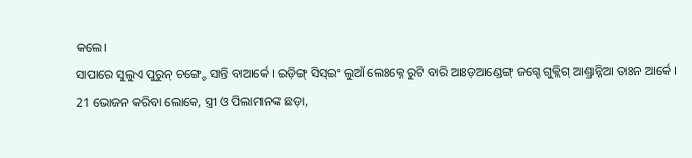କଲେ।
ସାପାରେ ସୁଲୁଏ ପୁରୁନ୍ ଚଙ୍ଗ୍ଚେ ସାନ୍ତି ବାଆର୍କେ । ଇଡ଼ିଙ୍ଗ୍ ସିସ୍ଇଂ ଲୁଆଁ ଲେଃକ୍ନେ ରୁଟି ବାରି ଆଃଡ଼ଆଣ୍ଡେଙ୍ଗ୍ ଜଗ୍ଚେ ଗୁକ୍ଲିଗ୍ ଆଣ୍ଡ୍ରାନ୍ନିଆ ତାଃନ ଆର୍କେ ।
21 ଭୋଜନ କରିବା ଲୋକେ, ସ୍ତ୍ରୀ ଓ ପିଲାମାନଙ୍କ ଛଡ଼ା,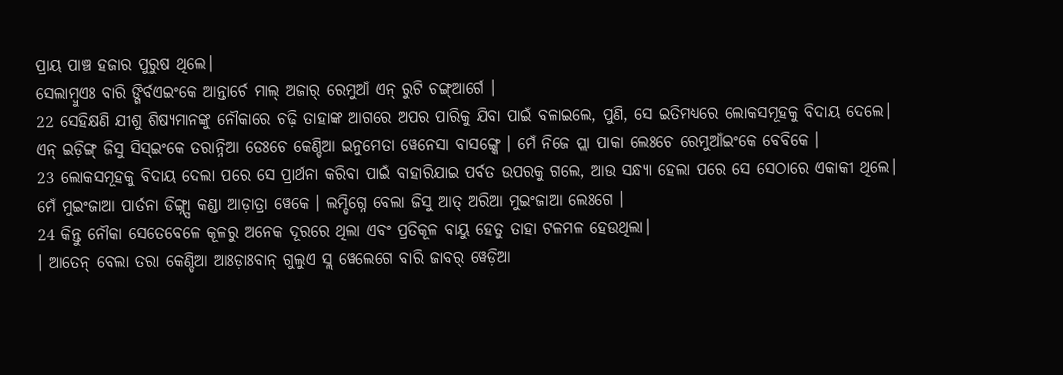ପ୍ରାୟ ପାଞ୍ଚ ହଜାର ପୁରୁଷ ଥିଲେ।
ସେଲାମ୍ବୁଏଃ ବାରି ଙ୍ଗିର୍ବଏଇଂକେ ଆନ୍ତାର୍ଚେ ମାଲ୍ ଅଜାର୍ ରେମୁଆଁ ଏନ୍ ରୁଟି ଚଙ୍ଗ୍ଆର୍ଗେ ।
22 ସେହିକ୍ଷଣି ଯୀଶୁ ଶିଷ୍ୟମାନଙ୍କୁ ନୌକାରେ ଚଢ଼ି ତାହାଙ୍କ ଆଗରେ ଅପର ପାରିକୁ ଯିବା ପାଇଁ ବଳାଇଲେ, ପୁଣି, ସେ ଇତିମଧ୍ୟରେ ଲୋକସମୂହକୁ ବିଦାୟ ଦେଲେ।
ଏନ୍ ଇଡ଼ିଙ୍ଗ୍ ଜିସୁ ସିସ୍ଇଂକେ ତରାନ୍ନିଆ ଡେଃଚେ କେଣ୍ଡିଆ ଇନୁମେତା ୱେନେସା ବାସଙ୍ଗ୍କେ । ମେଁ ନିଜେ ପ୍ଲା ପାକା ଲେଃଚେ ରେମୁଆଁଇଂକେ ବେବିକେ ।
23 ଲୋକସମୂହକୁ ବିଦାୟ ଦେଲା ପରେ ସେ ପ୍ରାର୍ଥନା କରିବା ପାଇଁ ବାହାରିଯାଇ ପର୍ବତ ଉପରକୁ ଗଲେ, ଆଉ ସନ୍ଧ୍ୟା ହେଲା ପରେ ସେ ସେଠାରେ ଏକାକୀ ଥିଲେ।
ମେଁ ମୁଇଂଜାଆ ପାର୍ତନା ଡିଙ୍ଗ୍ନ୍ସା କଣ୍ଡା ଆଡ଼ାତ୍ରା ୱେକେ । ଲମ୍ଡିଗ୍ନେ ବେଲା ଜିସୁ ଆତ୍ ଅରିଆ ମୁଇଂଜାଆ ଲେଃଗେ ।
24 କିନ୍ତୁ ନୌକା ସେତେବେଳେ କୂଳରୁ ଅନେକ ଦୂରରେ ଥିଲା ଏବଂ ପ୍ରତିକୂଳ ବାୟୁ ହେତୁ ତାହା ଟଳମଳ ହେଉଥିଲା।
। ଆତେନ୍ ବେଲା ତରା କେଣ୍ଡିଆ ଆଃଡ଼ାଃବାନ୍ ଗୁଲୁଏ ସ୍ଲ ୱେଲେଗେ ବାରି ଜାବର୍ ୱେଡ଼ିଆ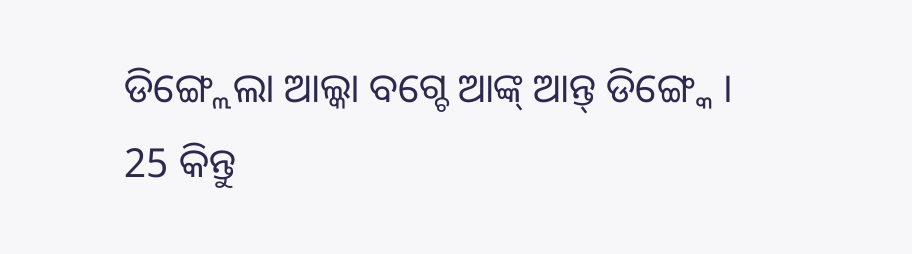ଡିଙ୍ଗ୍ଲେଲା ଆଲ୍କା ବଗ୍ଚେ ଆଙ୍କ୍ ଆନ୍ତ୍ ଡିଙ୍ଗ୍କେ ।
25 କିନ୍ତୁ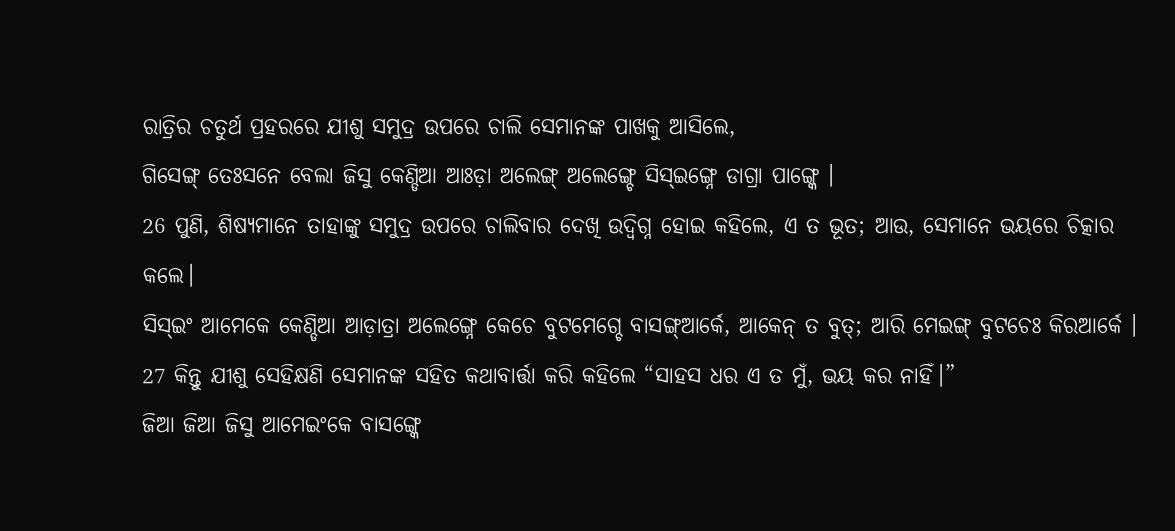ରାତ୍ରିର ଚତୁର୍ଥ ପ୍ରହରରେ ଯୀଶୁ ସମୁଦ୍ର ଉପରେ ଚାଲି ସେମାନଙ୍କ ପାଖକୁ ଆସିଲେ,
ଗିସେଙ୍ଗ୍ ତେଃସନେ ବେଲା ଜିସୁ କେଣ୍ଡିଆ ଆଃଡ଼ା ଅଲେଙ୍ଗ୍ ଅଲେଙ୍ଗ୍ଚେ ସିସ୍ଇଙ୍ଗ୍ନେ ଡାଗ୍ରା ପାଙ୍ଗ୍କେ ।
26 ପୁଣି, ଶିଷ୍ୟମାନେ ତାହାଙ୍କୁ ସମୁଦ୍ର ଉପରେ ଚାଲିବାର ଦେଖି ଉଦ୍ବିଗ୍ନ ହୋଇ କହିଲେ, ଏ ତ ଭୂତ; ଆଉ, ସେମାନେ ଭୟରେ ଚିତ୍କାର କଲେ।
ସିସ୍ଇଂ ଆମେକେ କେଣ୍ଡିଆ ଆଡ଼ାତ୍ରା ଅଲେଙ୍ଗ୍ନେ କେଚେ ବୁଟମେଗ୍ଚେ ବାସଙ୍ଗ୍ଆର୍କେ, ଆକେନ୍ ତ ବୁତ୍; ଆରି ମେଇଙ୍ଗ୍ ବୁଟଚେଃ କିରଆର୍କେ ।
27 କିନ୍ତୁ ଯୀଶୁ ସେହିକ୍ଷଣି ସେମାନଙ୍କ ସହିତ କଥାବାର୍ତ୍ତା କରି କହିଲେ “ସାହସ ଧର ଏ ତ ମୁଁ, ଭୟ କର ନାହିଁ।”
ଜିଆ ଜିଆ ଜିସୁ ଆମେଇଂକେ ବାସଙ୍ଗ୍କେ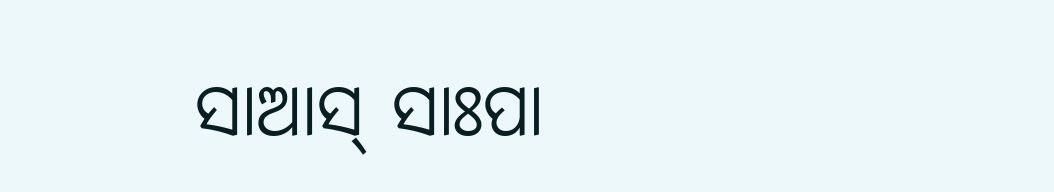ସାଆସ୍ ସାଃପା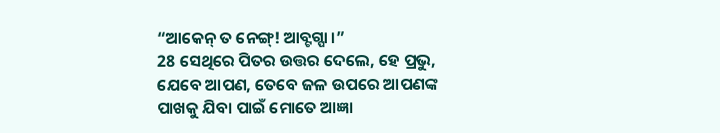“ଆକେନ୍ ତ ନେଙ୍ଗ୍! ଆବ୍ଟଗ୍ପା ।”
28 ସେଥିରେ ପିତର ଉତ୍ତର ଦେଲେ, ହେ ପ୍ରଭୁ, ଯେବେ ଆପଣ, ତେବେ ଜଳ ଉପରେ ଆପଣଙ୍କ ପାଖକୁ ଯିବା ପାଇଁ ମୋତେ ଆଜ୍ଞା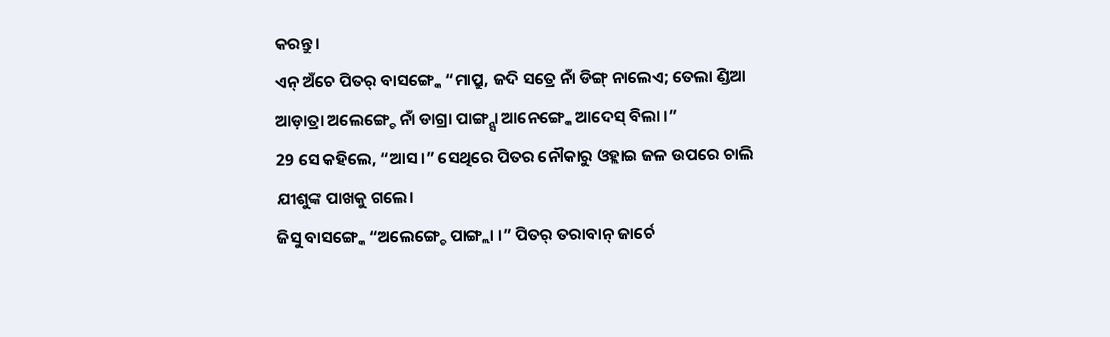କରନ୍ତୁ।
ଏନ୍ ଅଁଚେ ପିତର୍ ବାସଙ୍ଗ୍କେ “ମାପ୍ରୁ, ଜଦି ସତ୍ରେ ନାଁ ଡିଙ୍ଗ୍ ନାଲେଏ; ତେଲା ଣ୍ଡିଆ ଆଡ଼ାତ୍ରା ଅଲେଙ୍ଗ୍ଚେ ନାଁ ଡାଗ୍ରା ପାଙ୍ଗ୍ନ୍ସା ଆନେଙ୍ଗ୍କେ ଆଦେସ୍ ବିଲା ।”
29 ସେ କହିଲେ, “ଆସ।” ସେଥିରେ ପିତର ନୌକାରୁ ଓହ୍ଲାଇ ଜଳ ଉପରେ ଚାଲି ଯୀଶୁଙ୍କ ପାଖକୁ ଗଲେ।
ଜିସୁ ବାସଙ୍ଗ୍କେ “ଅଲେଙ୍ଗ୍ଚେ ପାଙ୍ଗ୍ଲା ।” ପିତର୍ ତରାବାନ୍ ଜାର୍ଚେ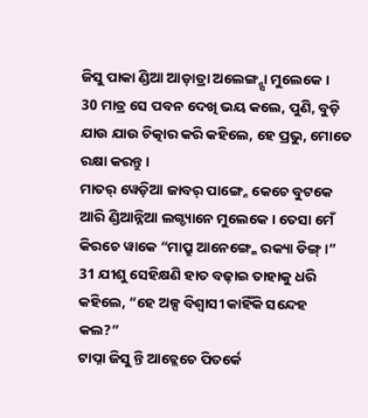ଜିସୁ ପାକା ଣ୍ଡିଆ ଆଡ଼ାତ୍ରା ଅଲେଙ୍ଗ୍ନ୍ସା ମୁଲେକେ ।
30 ମାତ୍ର ସେ ପବନ ଦେଖି ଭୟ କଲେ, ପୁଣି, ବୁଡ଼ି ଯାଉ ଯାଉ ଚିତ୍କାର କରି କହିଲେ, ହେ ପ୍ରଭୁ, ମୋତେ ରକ୍ଷା କରନ୍ତୁ।
ମାତର୍ ୱେଡ଼ିଆ ଜାବର୍ ପାଙ୍ଗ୍ନେ କେଚେ ବୁଟକେ ଆରି ଣ୍ଡିଆନ୍ନିଆ ଲଗ୍ଡ୍ୟାନେ ମୁଲେକେ । ତେସା ମେଁ କିରଚେ ୱାକେ “ମାପ୍ରୁ ଆନେଙ୍ଗ୍କେ ରକ୍ୟା ଡିଙ୍ଗ୍ ।”
31 ଯୀଶୁ ସେହିକ୍ଷଣି ହାତ ବଢ଼ାଇ ତାହାକୁ ଧରି କହିଲେ, “ହେ ଅଳ୍ପ ବିଶ୍ୱାସୀ କାହିଁକି ସନ୍ଦେହ କଲ?”
ଟାପ୍ନା ଜିସୁ ନ୍ତି ଆଚ୍ଲେଚେ ପିତର୍କେ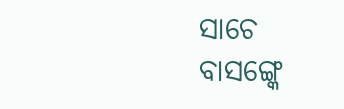ସାଚେ ବାସଙ୍ଗ୍କେ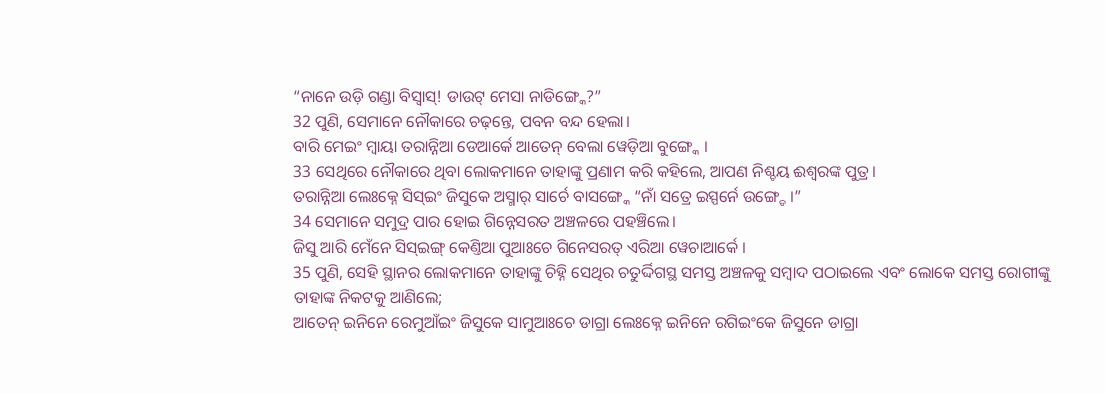“ନାନେ ଉଡ଼ି ଗଣ୍ଡା ବିସ୍ବାସ୍! ଡାଉଟ୍ ମେସା ନାଡିଙ୍ଗ୍କେ?”
32 ପୁଣି, ସେମାନେ ନୌକାରେ ଚଢ଼ନ୍ତେ, ପବନ ବନ୍ଦ ହେଲା।
ବାରି ମେଇଂ ମ୍ବାୟା ତରାନ୍ନିଆ ଡେଆର୍କେ ଆତେନ୍ ବେଲା ୱେଡ଼ିଆ ବୁଙ୍ଗ୍କେ ।
33 ସେଥିରେ ନୌକାରେ ଥିବା ଲୋକମାନେ ତାହାଙ୍କୁ ପ୍ରଣାମ କରି କହିଲେ, ଆପଣ ନିଶ୍ଚୟ ଈଶ୍ବରଙ୍କ ପୁତ୍ର।
ତରାନ୍ନିଆ ଲେଃକ୍ନେ ସିସ୍ଇଂ ଜିସୁକେ ଅସ୍ମାର୍ ସାର୍ଚେ ବାସଙ୍ଗ୍କେ “ନାଁ ସତ୍ରେ ଇସ୍ପର୍ନେ ଉଙ୍ଗ୍ଡେ ।”
34 ସେମାନେ ସମୁଦ୍ର ପାର ହୋଇ ଗିନ୍ନେସରତ ଅଞ୍ଚଳରେ ପହଞ୍ଚିଲେ।
ଜିସୁ ଆରି ମେଁନେ ସିସ୍ଇଙ୍ଗ୍ କେଣ୍ତିଆ ପୁଆଃଚେ ଗିନେସରତ୍ ଏରିଆ ୱେଚାଆର୍କେ ।
35 ପୁଣି, ସେହି ସ୍ଥାନର ଲୋକମାନେ ତାହାଙ୍କୁ ଚିହ୍ନି ସେଥିର ଚତୁର୍ଦ୍ଦିଗସ୍ଥ ସମସ୍ତ ଅଞ୍ଚଳକୁ ସମ୍ବାଦ ପଠାଇଲେ ଏବଂ ଲୋକେ ସମସ୍ତ ରୋଗୀଙ୍କୁ ତାହାଙ୍କ ନିକଟକୁ ଆଣିଲେ;
ଆତେନ୍ ଇନିନେ ରେମୁଆଁଇଂ ଜିସୁକେ ସାମୁଆଃଚେ ଡାଗ୍ରା ଲେଃକ୍ନେ ଇନିନେ ରଗିଇଂକେ ଜିସୁନେ ଡାଗ୍ରା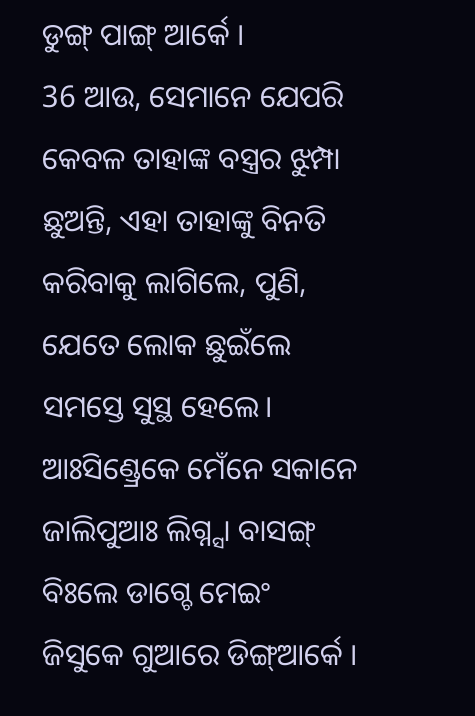ଡୁଙ୍ଗ୍ ପାଙ୍ଗ୍ ଆର୍କେ ।
36 ଆଉ, ସେମାନେ ଯେପରି କେବଳ ତାହାଙ୍କ ବସ୍ତ୍ରର ଝୁମ୍ପା ଛୁଅନ୍ତି, ଏହା ତାହାଙ୍କୁ ବିନତି କରିବାକୁ ଲାଗିଲେ, ପୁଣି, ଯେତେ ଲୋକ ଛୁଇଁଲେ ସମସ୍ତେ ସୁସ୍ଥ ହେଲେ।
ଆଃସିଣ୍ଡ୍ରେକେ ମେଁନେ ସକାନେ ଜାଲିପୁଆଃ ଲିଗ୍ନ୍ସା ବାସଙ୍ଗ୍ ବିଃଲେ ଡାଗ୍ଚେ ମେଇଂ ଜିସୁକେ ଗୁଆରେ ଡିଙ୍ଗ୍ଆର୍କେ ।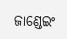ଜାଣ୍ଡେଇଂ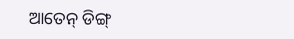ଆତେନ୍ ଡିଙ୍ଗ୍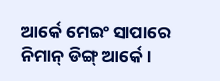ଆର୍କେ ମେଇଂ ସାପାରେ ନିମାନ୍ ଡିଙ୍ଗ୍ ଆର୍କେ ।